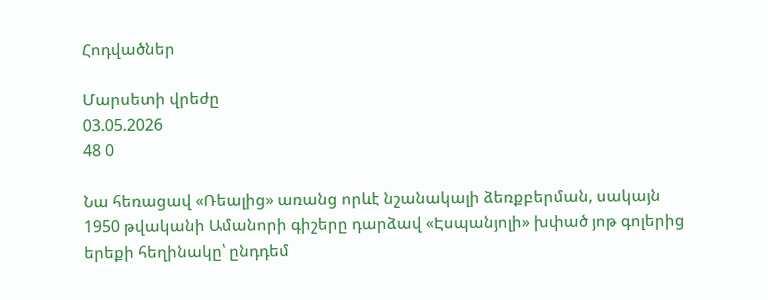Հոդվածներ

Մարսետի վրեժը
03.05.2026
48 0

Նա հեռացավ «Ռեալից» առանց որևէ նշանակալի ձեռքբերման, սակայն 1950 թվականի Ամանորի գիշերը դարձավ «Էսպանյոլի» խփած յոթ գոլերից երեքի հեղինակը՝ ընդդեմ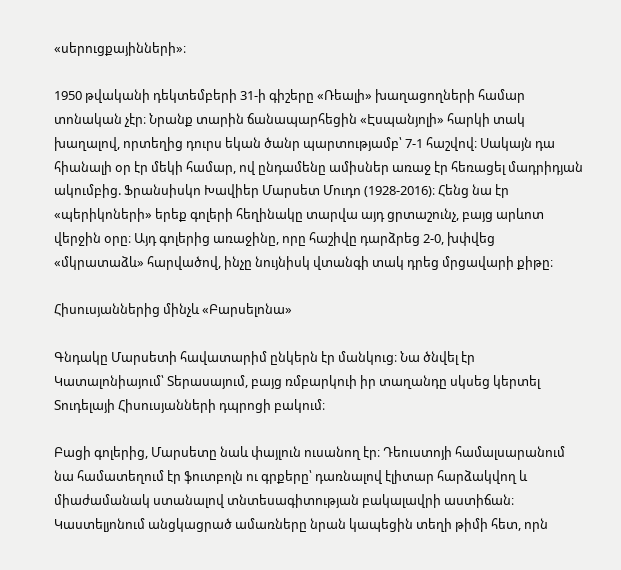«սերուցքայինների»։

1950 թվականի դեկտեմբերի 31-ի գիշերը «Ռեալի» խաղացողների համար տոնական չէր։ Նրանք տարին ճանապարհեցին «Էսպանյոլի» հարկի տակ խաղալով, որտեղից դուրս եկան ծանր պարտությամբ՝ 7-1 հաշվով։ Սակայն դա հիանալի օր էր մեկի համար, ով ընդամենը ամիսներ առաջ էր հեռացել մադրիդյան ակումբից. Ֆրանսիսկո Խավիեր Մարսետ Մուդո (1928-2016)։ Հենց նա էր «պերիկոների» երեք գոլերի հեղինակը տարվա այդ ցրտաշունչ, բայց արևոտ վերջին օրը։ Այդ գոլերից առաջինը, որը հաշիվը դարձրեց 2-0, խփվեց «մկրատաձև» հարվածով, ինչը նույնիսկ վտանգի տակ դրեց մրցավարի քիթը։

Հիսուսյաններից մինչև «Բարսելոնա»

Գնդակը Մարսետի հավատարիմ ընկերն էր մանկուց։ Նա ծնվել էր Կատալոնիայում՝ Տերասայում, բայց ռմբարկուի իր տաղանդը սկսեց կերտել Տուդելայի Հիսուսյանների դպրոցի բակում։

Բացի գոլերից, Մարսետը նաև փայլուն ուսանող էր։ Դեուստոյի համալսարանում նա համատեղում էր ֆուտբոլն ու գրքերը՝ դառնալով էլիտար հարձակվող և միաժամանակ ստանալով տնտեսագիտության բակալավրի աստիճան։ Կաստելյոնում անցկացրած ամառները նրան կապեցին տեղի թիմի հետ, որն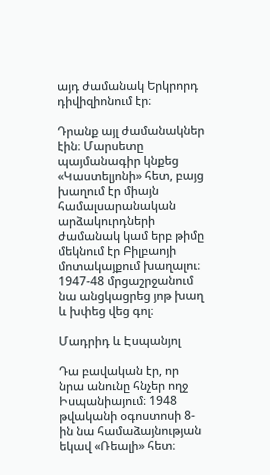այդ ժամանակ Երկրորդ դիվիզիոնում էր։

Դրանք այլ ժամանակներ էին։ Մարսետը պայմանագիր կնքեց «Կաստելյոնի» հետ, բայց խաղում էր միայն համալսարանական արձակուրդների ժամանակ կամ երբ թիմը մեկնում էր Բիլբաոյի մոտակայքում խաղալու։ 1947-48 մրցաշրջանում նա անցկացրեց յոթ խաղ և խփեց վեց գոլ։

Մադրիդ և Էսպանյոլ

Դա բավական էր, որ նրա անունը հնչեր ողջ Իսպանիայում։ 1948 թվականի օգոստոսի 8-ին նա համաձայնության եկավ «Ռեալի» հետ։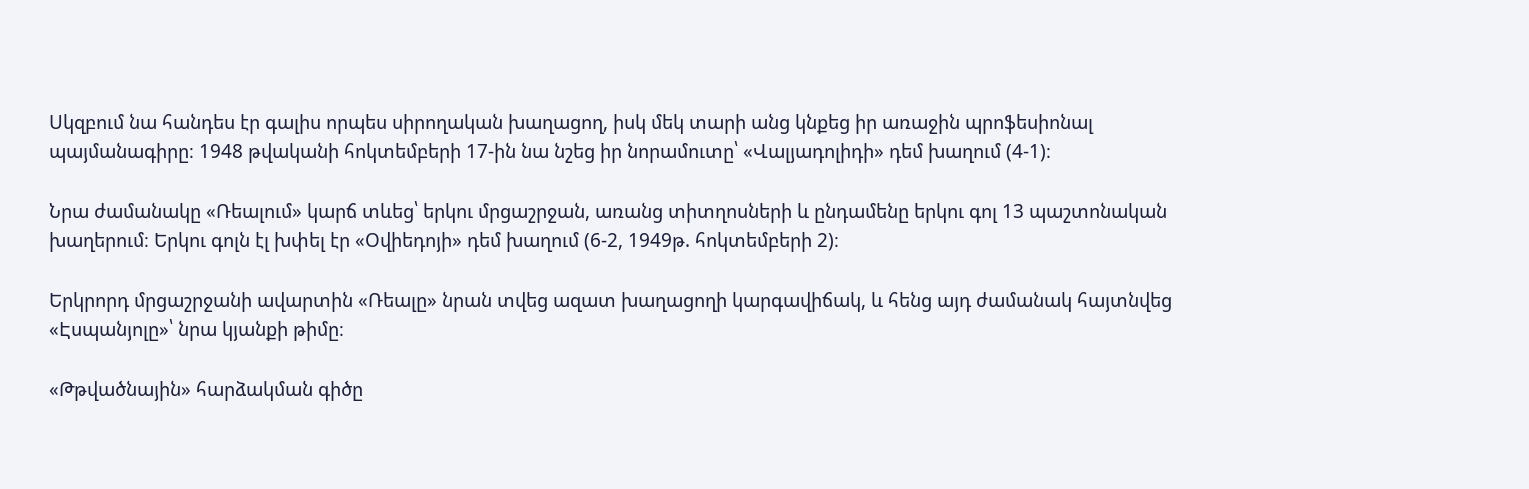Սկզբում նա հանդես էր գալիս որպես սիրողական խաղացող, իսկ մեկ տարի անց կնքեց իր առաջին պրոֆեսիոնալ պայմանագիրը։ 1948 թվականի հոկտեմբերի 17-ին նա նշեց իր նորամուտը՝ «Վալյադոլիդի» դեմ խաղում (4-1)։

Նրա ժամանակը «Ռեալում» կարճ տևեց՝ երկու մրցաշրջան, առանց տիտղոսների և ընդամենը երկու գոլ 13 պաշտոնական խաղերում։ Երկու գոլն էլ խփել էր «Օվիեդոյի» դեմ խաղում (6-2, 1949թ. հոկտեմբերի 2)։

Երկրորդ մրցաշրջանի ավարտին «Ռեալը» նրան տվեց ազատ խաղացողի կարգավիճակ, և հենց այդ ժամանակ հայտնվեց «Էսպանյոլը»՝ նրա կյանքի թիմը։

«Թթվածնային» հարձակման գիծը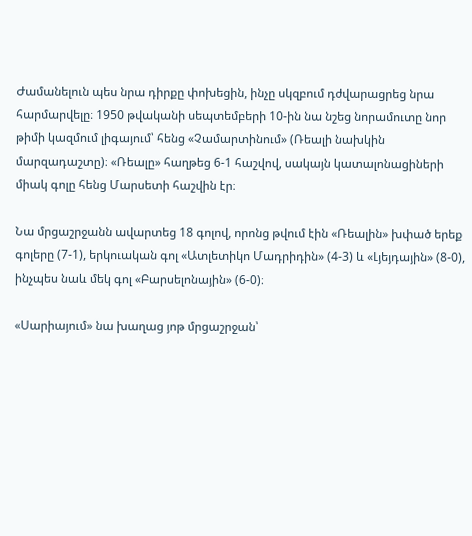Ժամանելուն պես նրա դիրքը փոխեցին, ինչը սկզբում դժվարացրեց նրա հարմարվելը։ 1950 թվականի սեպտեմբերի 10-ին նա նշեց նորամուտը նոր թիմի կազմում լիգայում՝ հենց «Չամարտինում» (Ռեալի նախկին մարզադաշտը)։ «Ռեալը» հաղթեց 6-1 հաշվով, սակայն կատալոնացիների միակ գոլը հենց Մարսետի հաշվին էր։

Նա մրցաշրջանն ավարտեց 18 գոլով, որոնց թվում էին «Ռեալին» խփած երեք գոլերը (7-1), երկուական գոլ «Ատլետիկո Մադրիդին» (4-3) և «Լյեյդային» (8-0), ինչպես նաև մեկ գոլ «Բարսելոնային» (6-0)։

«Սարիայում» նա խաղաց յոթ մրցաշրջան՝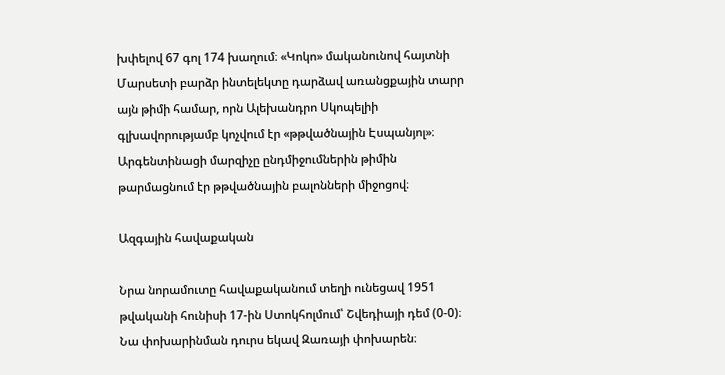խփելով 67 գոլ 174 խաղում։ «Կոկո» մականունով հայտնի Մարսետի բարձր ինտելեկտը դարձավ առանցքային տարր այն թիմի համար, որն Ալեխանդրո Սկոպելիի գլխավորությամբ կոչվում էր «թթվածնային Էսպանյոլ»։ Արգենտինացի մարզիչը ընդմիջումներին թիմին թարմացնում էր թթվածնային բալոնների միջոցով։

Ազգային հավաքական

Նրա նորամուտը հավաքականում տեղի ունեցավ 1951 թվականի հունիսի 17-ին Ստոկհոլմում՝ Շվեդիայի դեմ (0-0)։ Նա փոխարինման դուրս եկավ Զառայի փոխարեն։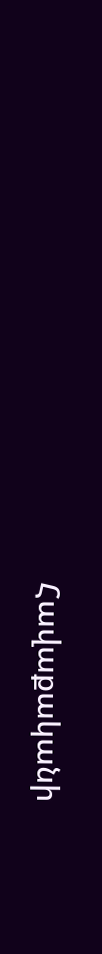Հավաքականի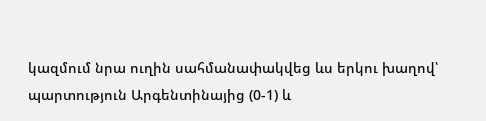կազմում նրա ուղին սահմանափակվեց ևս երկու խաղով՝ պարտություն Արգենտինայից (0-1) և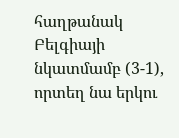հաղթանակ Բելգիայի նկատմամբ (3-1), որտեղ նա երկու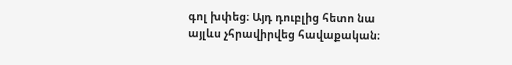գոլ խփեց։ Այդ դուբլից հետո նա այլևս չհրավիրվեց հավաքական։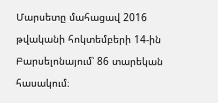Մարսետը մահացավ 2016 թվականի հոկտեմբերի 14-ին Բարսելոնայում՝ 86 տարեկան հասակում։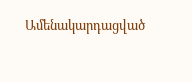Ամենակարդացված